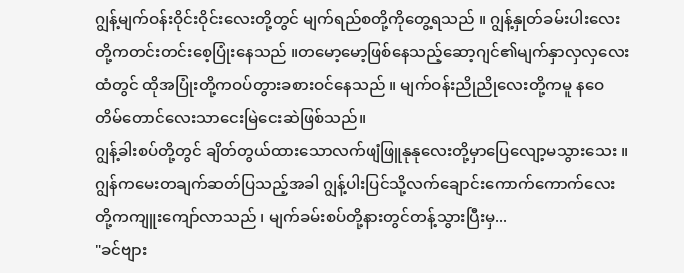ဂျွန့်မျက်ဝန်းဝိုင်းဝိုင်းလေးတို့တွင် မျက်ရည်စတို့ကိုတွေ့ရသည် ။ ဂျွန့်နှုတ်ခမ်းပါးလေးတို့ကတင်းတင်းစေ့ပြုံးနေသည် ။တမော့မော့ဖြစ်နေသည့်ဆော့ဂျင်၏မျက်နှာလှလှလေးထံတွင် ထိုအပြုံးတို့ကဝပ်တွားခစားဝင်နေသည် ။ မျက်ဝန်းညိုညိုလေးတို့ကမူ နဝေတိမ်တောင်လေးသာငေးမြဲငေးဆဲဖြစ်သည်။
ဂျွန့်ခါးစပ်တို့တွင် ချိတ်တွယ်ထားသောလက်ဖျံဖြူနုနုလေးတို့မှာပြေလျော့မသွားသေး ။
ဂျွန်ကမေးတချက်ဆတ်ပြသည့်အခါ ဂျွန့်ပါးပြင်သို့လက်ချောင်းကောက်ကောက်လေးတို့ကကျူးကျော်လာသည် ၊ မျက်ခမ်းစပ်တို့နားတွင်တန့်သွားပြီးမှ...
"ခင်ဗျား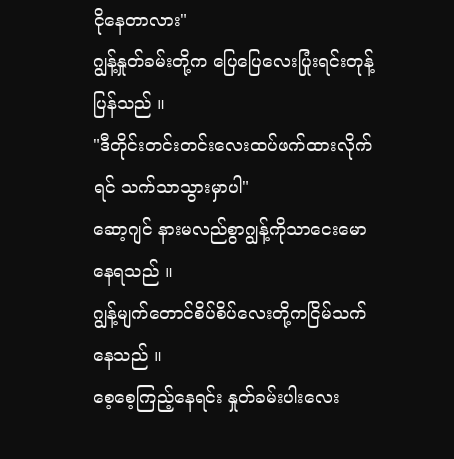ငိုနေတာလား"
ဂျွန့်နှုတ်ခမ်းတို့က ပြေပြေလေးပြုံးရင်းတုန့်ပြန်သည် ။
"ဒီတိုင်းတင်းတင်းလေးထပ်ဖက်ထားလိုက်ရင် သက်သာသွားမှာပါ"
ဆော့ဂျင် နားမလည်စွာဂျွန့်ကိုသာငေးမောနေရသည် ။
ဂျွန့်မျက်တောင်စိပ်စိပ်လေးတို့ကငြိမ်သက်နေသည် ။
စေ့စေ့ကြည့်နေရင်း နှုတ်ခမ်းပါးလေး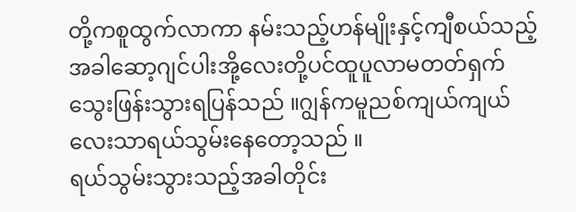တို့ကစူထွက်လာကာ နမ်းသည့်ဟန်မျိုးနှင့်ကျီစယ်သည့်အခါဆော့ဂျင်ပါးအို့လေးတို့ပင်ထူပူလာမတတ်ရှက်သွေးဖြန်းသွားရပြန်သည် ။ဂျွန်ကမူညစ်ကျယ်ကျယ်လေးသာရယ်သွမ်းနေတော့သည် ။
ရယ်သွမ်းသွားသည့်အခါတိုင်း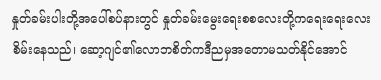နှုတ်ခမ်းပါးတို့အပေါ်စပ်နားတွင် နှုတ်ခမ်းမွေးရေးစစလေးတို့ကရေးရေးလေးစိမ်းနေသည်၊ ဆော့ဂျင်၏လောဘစိတ်ကဒီညမှအတောမသတ်နိုင်အောင်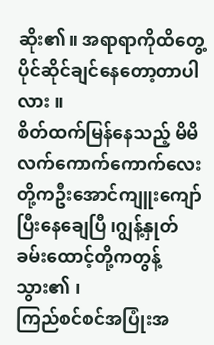ဆိုး၏။ အရာရာကိုထိတွေ့ပိုင်ဆိုင်ချင်နေတော့တာပါလား ။
စိတ်ထက်မြန်နေသည့် မိမိလက်ကောက်ကောက်လေးတို့ကဦးအောင်ကျူးကျော်ပြီးနေချေပြီ ၊ဂျွန့်နှုတ်ခမ်းထောင့်တို့ကတွန့်သွား၏ ၊
ကြည်စင်စင်အပြုံးအ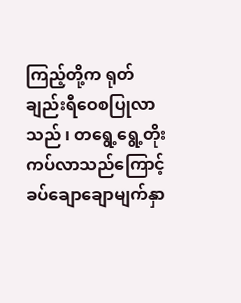ကြည့်တို့က ရုတ်ချည်းရီဝေစပြုလာသည် ၊ တရွေ့ရွေ့တိုးကပ်လာသည်ကြောင့်ခပ်ချောချောမျက်နှာ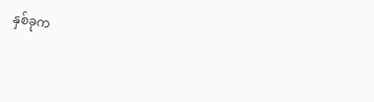နှစ်ခုက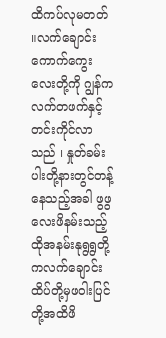ထိကပ်လုမတတ် ။လက်ချောင်းကောက်ကွေးလေးတို့ကို ဂျွန်ကလက်တဖက်နှင့်တင်းကိုင်လာသည် ၊ နှုတ်ခမ်းပါးတို့နားတွင်တန့်နေသည့်အခါ ဖွဖွလေးဖိနမ်းသည့်ထိုအနမ်းနုရွရွတို့ကလက်ချောင်းထိပ်တို့မှဖဝါးပြင်တို့အထိဖိ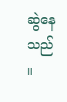ဆွဲနေသည် ။